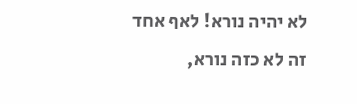לא יהיה נורא! לאף אחד זה לא כזה נורא,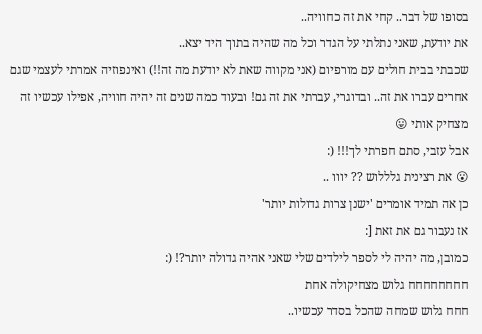בסופו של דבר.. קחי את זה כחוויה..
את יודעת, שאני נתלתי על הגדר וכל מה שהיה בתוך היד יצא..
שכבתי בבית חולים עם מורפיום (אני מקווה שאת לא יודעת מה זה!!) ואינפוזיה אמרתי לעצמי שגם אחרים עברו את זה.. ובדוגרי, עברתי את זה גם! ובעוד כמה שנים זה יהיה חוויה, אפילו עכשיו זה מצחיק אותי 😛
אבל עזבי, סתם חפרתי לך!!! (:
😮 את רצינית גלללוש ?? יווו ..
כן אה תמיד אומרים 'ישנן צרות גדולות יותר'
אז נעבור גם את זאת [:
כמובן, מה יהיה לי לספר לילדים שלי שאני אהיה גדולה יותר?! (:
חחחחחחחח גלוש מצחיקולה אחת
חחח גלוש שמחה שהכל בסדר עכשיו..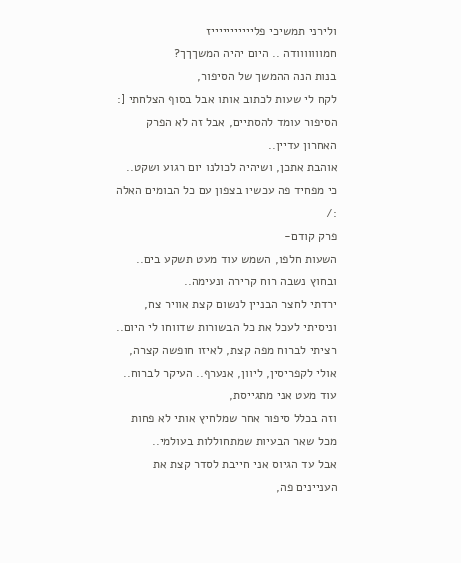ולירני תמשיכי פליייייייייייז
חמווווווודה .. היום יהיה המשךךך?
בנות הנה ההמשך של הסיפור,
לקח לי שעות לכתוב אותו אבל בסוף הצלחתי [:
הסיפור עומד להסתיים, אבל זה לא הפרק האחרון עדיין..
אוהבת אתכן, ושיהיה לכולנו יום רגוע ושקט..
כי מפחיד פה עכשיו בצפון עם כל הבומים האלה :/
פרק קודם-
השעות חלפו, השמש עוד מעט תשקע בים.. ובחוץ נשבה רוח קרירה ונעימה..
ירדתי לחצר הבניין לנשום קצת אוויר צח, וניסיתי לעכל את כל הבשורות שדווחו לי היום..
רציתי לברוח מפה קצת, לאיזו חופשה קצרה, אולי לקפריסין, ליוון, אנערף.. העיקר לברוח..
עוד מעט אני מתגייסת,
וזה בכלל סיפור אחר שמלחיץ אותי לא פחות מכל שאר הבעיות שמתחוללות בעולמי..
אבל עד הגיוס אני חייבת לסדר קצת את העניינים פה,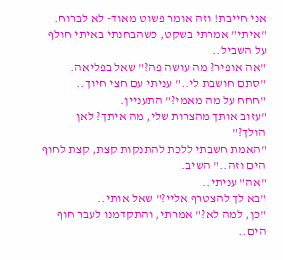אני חייבת! וזה אומר פשוט מאוד- לא לברוח.
"איתי" אמרתי בשקט, כשהבחנתי באיתי חולף על השביל..
"אה אופיר? מה עושה פה?" שאל בפליאה.
"סתם חושבת לי.." עניתי עם חצי חיוך..
"חחח על מה מאמי?" התעניין.
"עזוב אותך מהצרות שלי, מה איתך? לאן הולך?"
"האמת חשבתי ללכת להתנקות קצת, קצת לחוף הים וזה.." השיב.
"אה" עניתי..
"בא לך להצטרף אליי?" שאל אותי..
"כן, למה לא?" אמרתי, והתקדמנו לעבר חוף הים..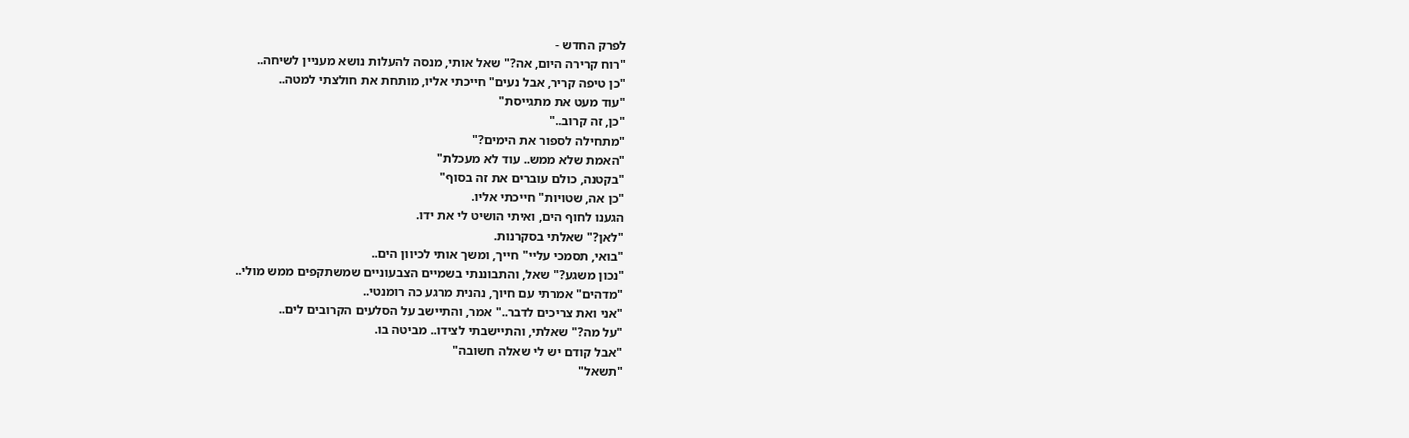לפרק החדש -
"רוח קרירה היום, אה?" שאל אותי, מנסה להעלות נושא מעניין לשיחה..
"כן טיפה קריר, אבל נעים" חייכתי אליו, מותחת את חולצתי למטה..
"עוד מעט את מתגייסת"
"כן, זה קרוב.."
"מתחילה לספור את הימים?"
"האמת שלא ממש.. עוד לא מעכלת"
"בקטנה, כולם עוברים את זה בסוף"
"כן אה, שטויות" חייכתי אליו.
הגענו לחוף הים, ואיתי הושיט לי את ידו.
"לאן?" שאלתי בסקרנות.
"בואי, תסמכי עליי" חייך, ומשך אותי לכיוון הים..
"נכון משגע?" שאל, והתבוננתי בשמיים הצבעוניים שמשתקפים ממש מולי..
"מדהים" אמרתי עם חיוך, נהנית מרגע כה רומנטי..
"אני ואת צריכים לדבר.." אמר, והתיישב על הסלעים הקרובים לים..
"על מה?" שאלתי, והתיישבתי לצידו.. מביטה בו.
"אבל קודם יש לי שאלה חשובה"
"תשאל"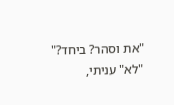"את וסהר? ביחד?"
"לא" עניתי,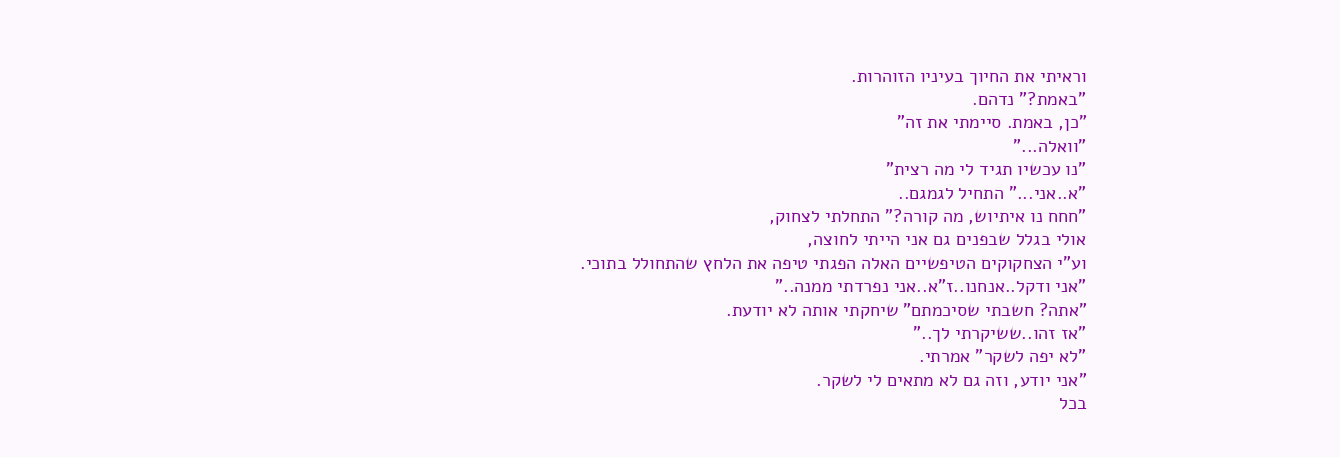וראיתי את החיוך בעיניו הזוהרות.
"באמת?" נדהם.
"כן, באמת. סיימתי את זה"
"וואלה..."
"נו עכשיו תגיד לי מה רצית"
"א..אני..." התחיל לגמגם..
"חחח נו איתיוש, מה קורה?" התחלתי לצחוק,
אולי בגלל שבפנים גם אני הייתי לחוצה,
וע"י הצחקוקים הטיפשיים האלה הפגתי טיפה את הלחץ שהתחולל בתוכי.
"אני ודקל..אנחנו..ז"א..אני נפרדתי ממנה.."
"אתה? חשבתי שסיכמתם" שיחקתי אותה לא יודעת.
"אז זהו..ששיקרתי לך.."
"לא יפה לשקר" אמרתי.
"אני יודע, וזה גם לא מתאים לי לשקר.
בכל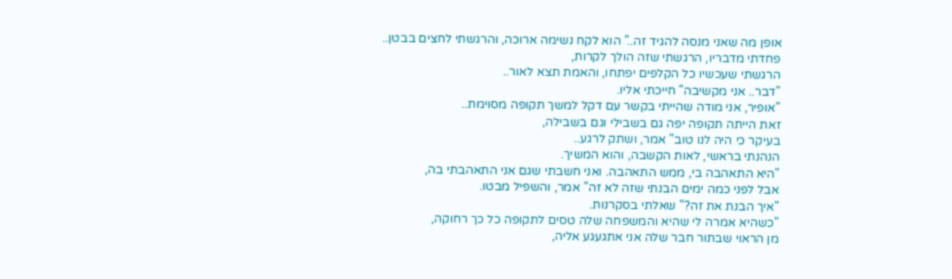אופן מה שאני מנסה להגיד זה.." הוא לקח נשימה ארוכה, והרגשתי לחצים בבטן..
פחדתי מדבריו, הרגשתי שזה הולך לקרות,
הרגשתי שעכשיו כל הקלפים יפתחו, והאמת תצא לאור..
"דבר.. אני מקשיבה" חייכתי אליו.
"אופיר, אני מודה שהייתי בקשר עם דקל למשך תקופה מסוימת..
זאת הייתה תקופה יפה גם בשבילי וגם בשבילה,
בעיקר כי היה לנו טוב" אמר, ושתק לרגע..
הנהנתי בראשי, לאות הקשבה, והוא המשיך.
"היא התאהבה בי, ממש התאהבה. ואני חשבתי שגם אני התאהבתי בה,
אבל לפני כמה ימים הבנתי שזה לא זה" אמר, והשפיל מבטו.
"איך הבנת את זה?" שאלתי בסקרנות.
"כשהיא אמרה לי שהיא והמשפחה שלה טסים לתקופה כל כך רחוקה,
מן הראוי שבתור חבר שלה אני אתגעגע אליה,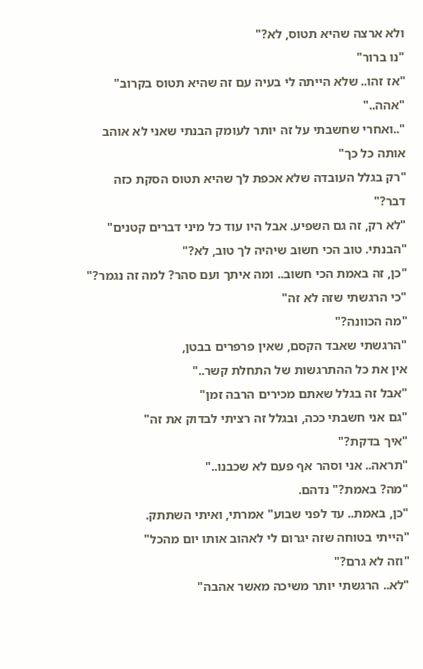ולא ארצה שהיא תטוס, לא?"
"נו ברור"
"אז זהו.. שלא הייתה לי בעיה עם זה שהיא תטוס בקרוב"
"אהה.."
"..ואחרי שחשבתי על זה יותר לעומק הבנתי שאני לא אוהב אותה כל כך"
"רק בגלל העובדה שלא אכפת לך שהיא תטוס הסקת כזה דבר?"
"לא רק, זה גם השפיע. אבל היו עוד כל מיני דברים קטנים"
"הבנתי. טוב הכי חשוב שיהיה לך טוב, לא?"
"כן, זה באמת הכי חשוב.. ומה איתך ועם סהר? למה זה נגמר?"
"כי הרגשתי שזה לא זה"
"מה הכוונה?"
"הרגשתי שאבד הקסם, שאין פרפרים בבטן,
אין את כל ההתרגשות של התחלת קשר.."
"אבל זה בגלל שאתם מכירים הרבה זמן"
"גם אני חשבתי ככה, ובגלל זה רציתי לבדוק את זה"
"איך בדקת?"
"תראה.. אני וסהר אף פעם לא שכבנו.."
"מה? באמת?" נדהם.
"כן, באמת.. עד לפני שבוע" אמרתי, ואיתי השתתק.
"הייתי בטוחה שזה יגרום לי לאהוב אותו יום מהכל"
"וזה לא גרם?"
"לא.. הרגשתי יותר משיכה מאשר אהבה"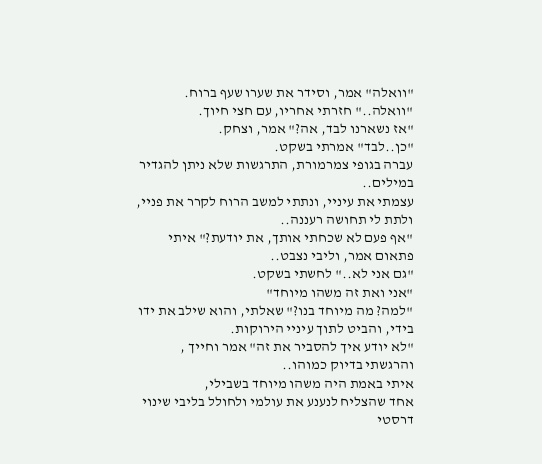"וואלה" אמר, וסידר את שערו שעף ברוח.
"וואלה.." חזרתי אחריו, עם חצי חיוך.
"אז נשארנו לבד, אה?" אמר, וצחק.
"כן..לבד" אמרתי בשקט.
עברה בגופי צמרמורת, התרגשות שלא ניתן להגדיר במילים..
עצמתי את עיניי, ונתתי למשב הרוח לקרר את פניי, ולתת לי תחושה רעננה..
"אף פעם לא שכחתי אותך, את יודעת?" איתי פתאום אמר, וליבי נצבט..
"גם אני לא.." לחשתי בשקט.
"אני ואת זה משהו מיוחד"
"למה? מה מיוחד בנו?" שאלתי, והוא שילב את ידו בידי, והביט לתוך עיניי הירוקות.
"לא יודע איך להסביר את זה" אמר וחייך , והרגשתי בדיוק כמוהו..
איתי באמת היה משהו מיוחד בשבילי,
אחד שהצליח לנענע את עולמי ולחולל בליבי שינוי דרסטי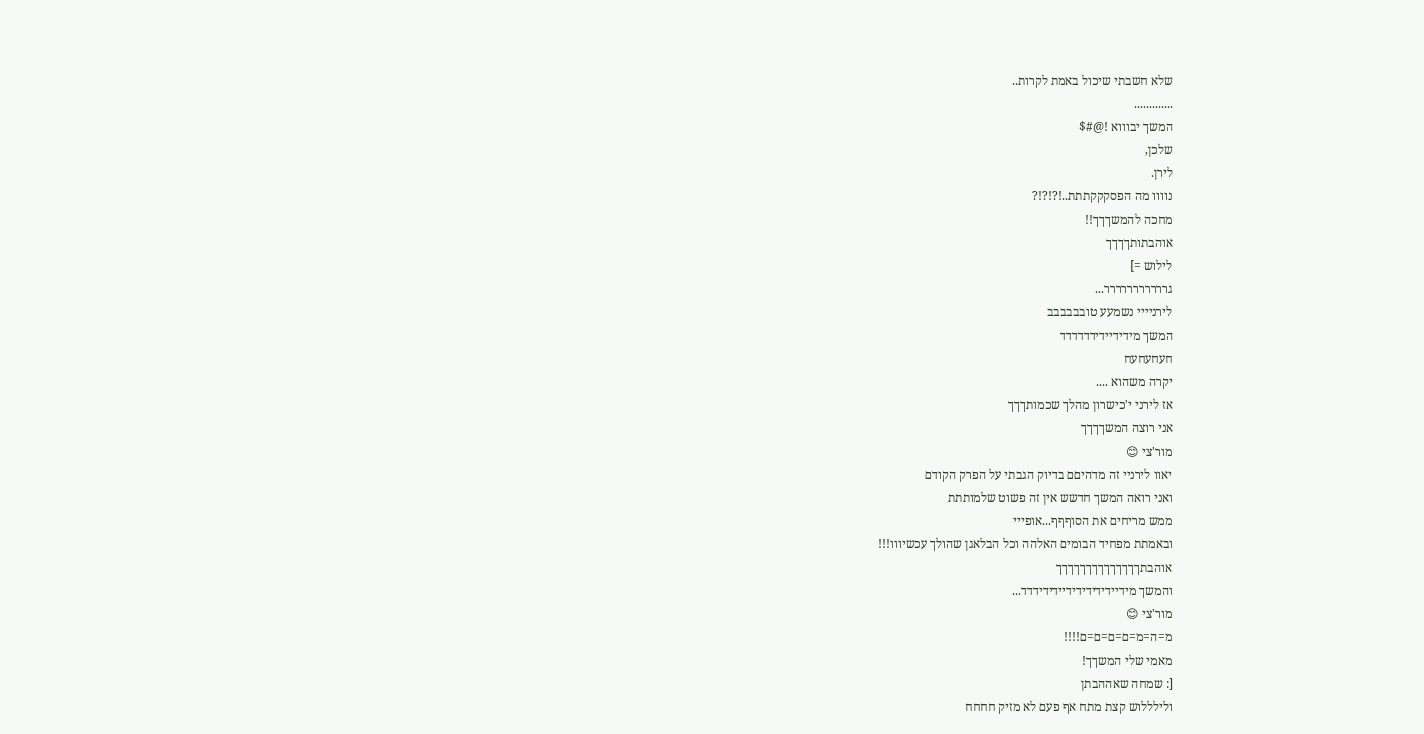שלא חשבתי שיכול באמת לקרות..
.............
המשך יבוווא !@#$
שלכן,
לירן.
נוווו מה הפסקקקתתת..!?!?!?
מחכה להמשךךך!!
אוהבתותךךךך
לילוש =]
גררררררררררר...
לירניייי נשמעע טובבבבבב
המשך מידידיידידדדדדד
חעחעחעח
יקרה משהוא ....
אז לירני י'כישרון מהלך שכמותךךך
אני רוצה המשךךךך
מור'צי 😊
יאוו לירניי זה מדהיםם בדיוק הגבתי על הפרק הקודם
ואני רואה המשך חדשש אין זה פשוט שלמותתת
ממש מריחים את הסוףףף...אופייי
ובאמתת מפחיד הבומים האלהה וכל הבלאגן שהולך עכשיווו!!!
אוהבתךךךךךךךךךךךךךך
והמשך מידיידידידידידיידידידדד...
מור'צי 😊
מ=ה=מ=ם=ם=ם=ם!!!!
מאמי שלי המשךך!
[: שמחה שאההבתן
ולילללוש קצת מתח אף פעם לא מזיק חחחח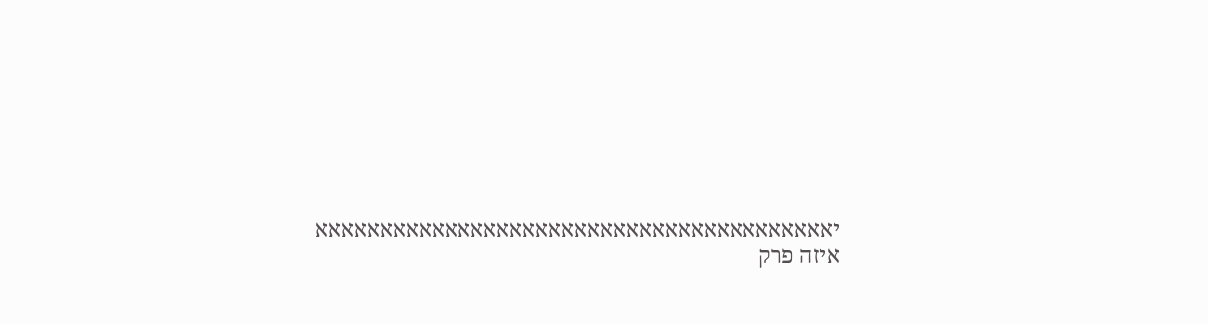יאאאאאאאאאאאאאאאאאאאאאאאאאאאאאאאאאאאאאאאא
איזה פרק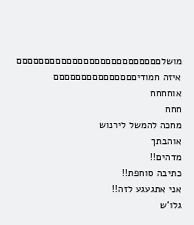מושלםםםםםםםםםםםםםםםםםםםםםםםםםם
איזה חמודיםםםםםםםםםםםםםםם
אוחחחח
חחח
מחכה להמשל לירנוש
אוהבתך
מדהים!!
כתיבה סוחפת!!
אני אתגעגע לזה!!
גלו'ש